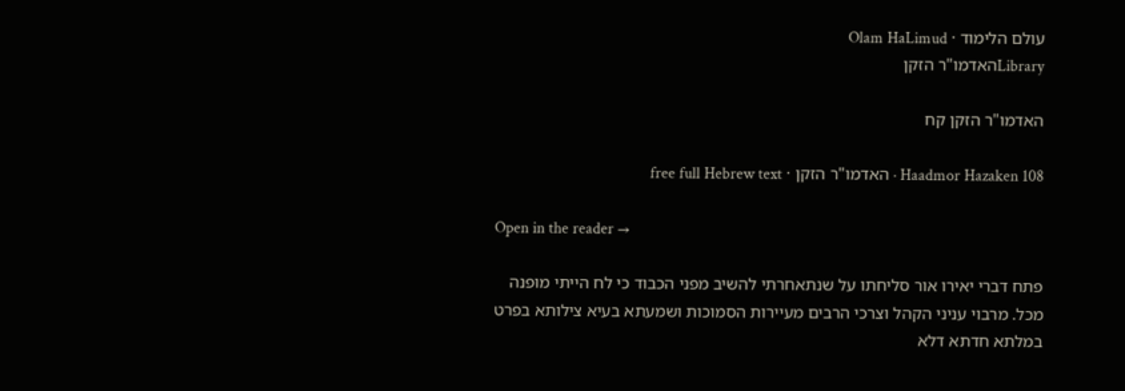עולם הלימוד · Olam HaLimud
Libraryהאדמו"ר הזקן

האדמו"ר הזקן קח

Haadmor Hazaken 108 · האדמו"ר הזקן · free full Hebrew text

Open in the reader →

פתח דברי יאירו אור סליחתו על שנתאחרתי להשיב מפני הכבוד כי לח הייתי מופנה מכל. מרבוי עניני הקהל וצרכי הרבים מעיירות הסמוכות ושמעתא בעיא צילותא בפרט במלתא חדתא דלא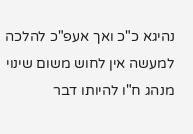נהיגא כ"כ ואך אעפ"כ להלכה למעשה אין לחוש משום שינוי מנהג ח"ו להיותו דבר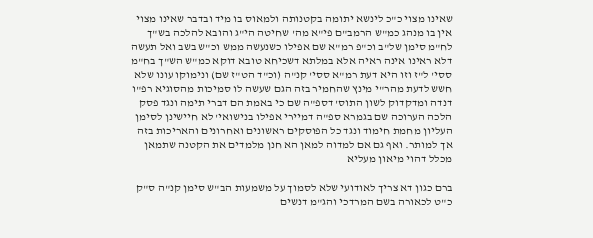שאינו מצוי כ"כ לינשא יתומה בקטנותה ולמאוס בו מיד ובדבר שאינו מצוי אין בו מנהג כמ"ש הרמב"ם פי"א מה' שחיטה הי"ג והובא להלכה בש"ך לח"מ סימן של"ב וכ"פ רמ"א שם אפילו כשנעשה ממש וכ"ש בשב ואל תעשה דלא ראינו אינה ראיה אלא במלתא דשכיחא טובא דוקא כמ"ש הש"ך בח"מ ססי' ל"ז וזו היא דעת רמ"א ססי' קנ"ה (וכ"ד הט"ז שם) ונימוקו עונו שלא חשש לדעת מהר"י מינץ שהחמיר בזה הגם שעשה לו סמיכות מהסוגיא רפ"ו דנדה ומדקדוק לשון התוס' דספ"ה שם כי באמת הם דברי תימה ונגד פסק הלכה הערוכה שם בגמרא ספ"ה דמיירי אפילו בנישואי' לא חיישינן לסימן העליון מחמת חימוד ונגד כל הפוסקים ראשונים ואחרונים והאריכות בזה אך למותר. ואף גם אם למדוה למאן הא חנן מלמדים את הקטנה שתמאן מכלל דהוי מיאון מעליא

ברם כגון דא צריך לאודועי שלא לסמוך על משמעות הב"ש סימן קנ"ה ס"ק כ"ט לכאורה בשם המרדכי והג"מ דנשים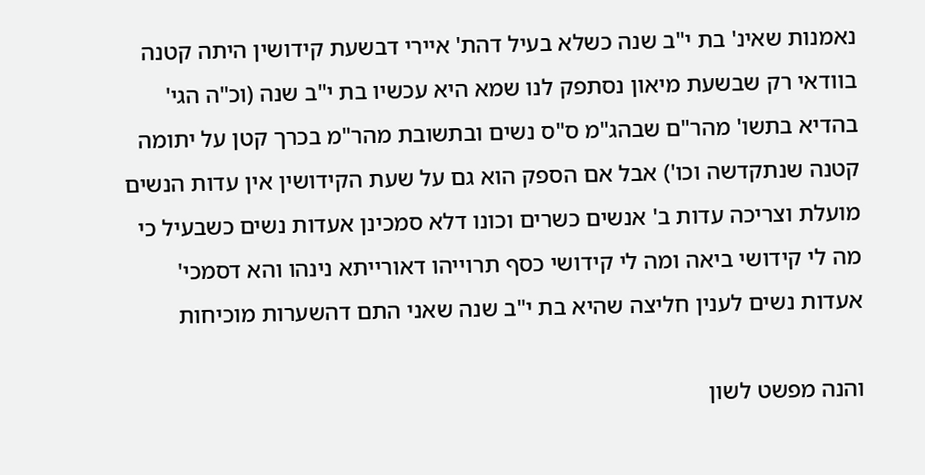נאמנות שאינ' בת י"ב שנה כשלא בעיל דהת' איירי דבשעת קידושין היתה קטנה בוודאי רק שבשעת מיאון נסתפק לנו שמא היא עכשיו בת י"ב שנה (וכ"ה הגי' בהדיא בתשו' מהר"ם שבהג"מ ס"ס נשים ובתשובת מהר"מ בכרך קטן על יתומה קטנה שנתקדשה וכו') אבל אם הספק הוא גם על שעת הקידושין אין עדות הנשים מועלת וצריכה עדות ב' אנשים כשרים וכונו דלא סמכינן אעדות נשים כשבעיל כי מה לי קידושי ביאה ומה לי קידושי כסף תרוייהו דאורייתא נינהו והא דסמכי' אעדות נשים לענין חליצה שהיא בת י"ב שנה שאני התם דהשערות מוכיחות

והנה מפשט לשון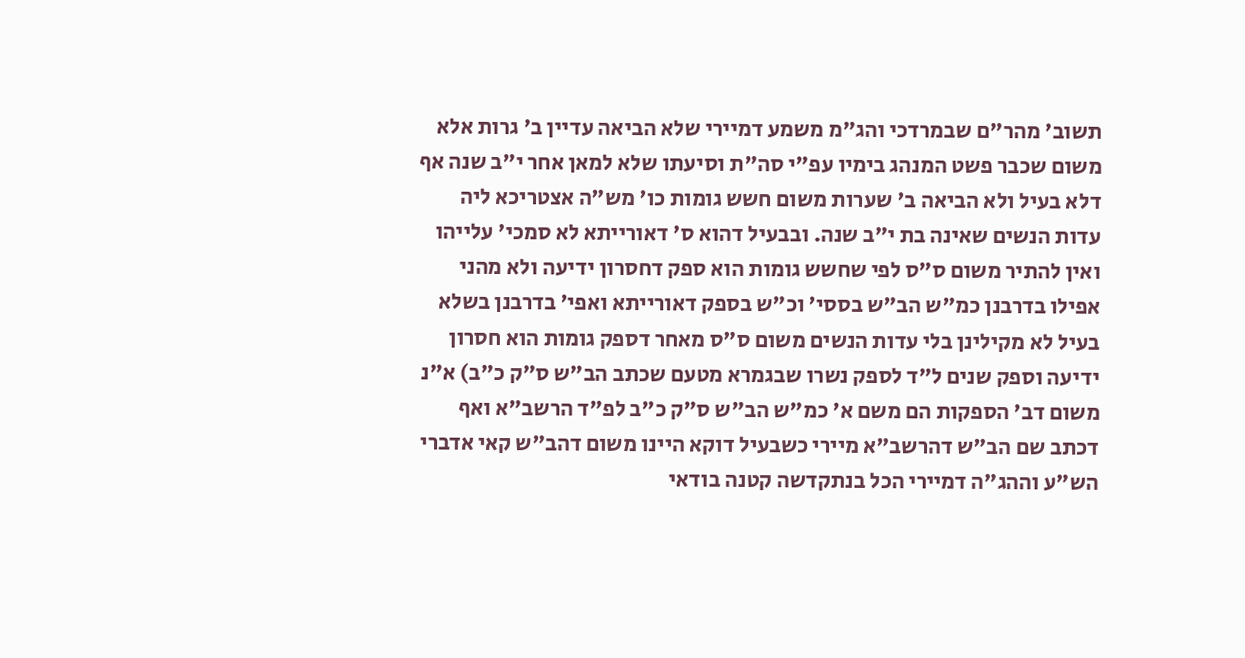תשוב' מהר"ם שבמרדכי והג"מ משמע דמיירי שלא הביאה עדיין ב' גרות אלא משום שכבר פשט המנהג בימיו עפ"י סה"ת וסיעתו שלא למאן אחר י"ב שנה אף דלא בעיל ולא הביאה ב' שערות משום חשש גומות כו' מש"ה אצטריכא ליה עדות הנשים שאינה בת י"ב שנה. ובבעיל דהוא ס' דאורייתא לא סמכי' עלייהו ואין להתיר משום ס"ס לפי שחשש גומות הוא ספק דחסרון ידיעה ולא מהני אפילו בדרבנן כמ"ש הב"ש בססי' וכ"ש בספק דאורייתא ואפי' בדרבנן בשלא בעיל לא מקילינן בלי עדות הנשים משום ס"ס מאחר דספק גומות הוא חסרון ידיעה וספק שנים ל"ד לספק נשרו שבגמרא מטעם שכתב הב"ש ס"ק כ"ב) א"נ משום דב' הספקות הם משם א' כמ"ש הב"ש ס"ק כ"ב לפ"ד הרשב"א ואף דכתב שם הב"ש דהרשב"א מיירי כשבעיל דוקא היינו משום דהב"ש קאי אדברי הש"ע וההג"ה דמיירי הכל בנתקדשה קטנה בודאי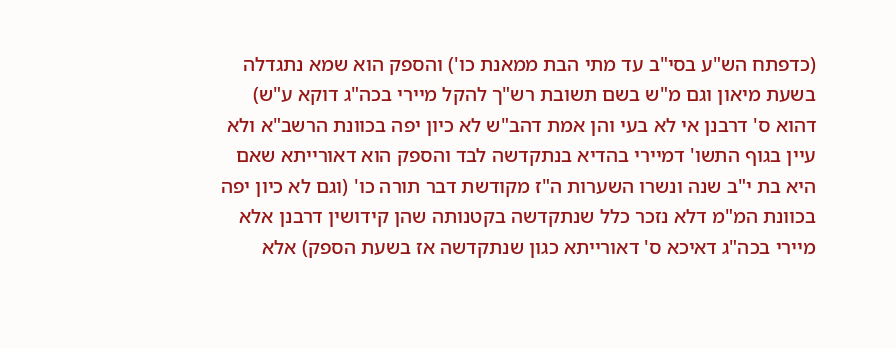(כדפתח הש"ע בסי"ב עד מתי הבת ממאנת כו') והספק הוא שמא נתגדלה בשעת מיאון וגם מ"ש בשם תשובת רש"ך להקל מיירי בכה"ג דוקא ע"ש) דהוא ס' דרבנן אי לא בעי והן אמת דהב"ש לא כיון יפה בכוונת הרשב"א ולא עיין בגוף התשו' דמיירי בהדיא בנתקדשה לבד והספק הוא דאורייתא שאם היא בת י"ב שנה ונשרו השערות ה"ז מקודשת דבר תורה כו' (וגם לא כיון יפה בכוונת המ"מ דלא נזכר כלל שנתקדשה בקטנותה שהן קידושין דרבנן אלא מיירי בכה"ג דאיכא ס' דאורייתא כגון שנתקדשה אז בשעת הספק) אלא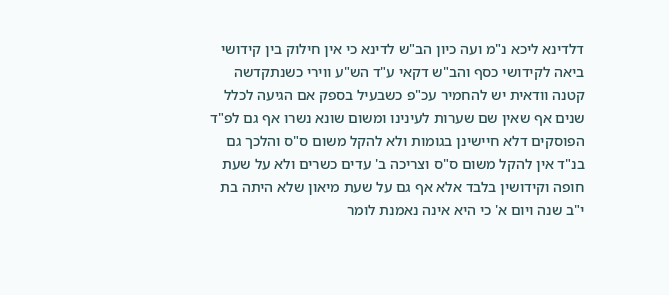דלדינא ליכא נ"מ ועה כיון הב"ש לדינא כי אין חילוק בין קידושי ביאה לקידושי כסף והב"ש דקאי ע"ד הש"ע ווירי כשנתקדשה קטנה וודאית יש להחמיר עכ"פ כשבעיל בספק אם הגיעה לכלל שנים אף שאין שם שערות לעינינו ומשום שונא נשרו אף גם לפ"ד הפוסקים דלא חיישינן בגומות ולא להקל משום ס"ס והלכך גם בנ"ד אין להקל משום ס"ס וצריכה ב' עדים כשרים ולא על שעת חופה וקידושין בלבד אלא אף גם על שעת מיאון שלא היתה בת י"ב שנה ויום א' כי היא אינה נאמנת לומר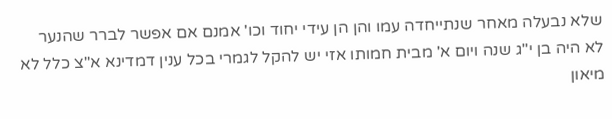שלא נבעלה מאחר שנתייחדה עמו והן הן עידי יחוד וכו' אמנם אם אפשר לברר שהנער לא היה בן י"ג שנה ויום א' מבית חמותו אזי יש להקל לגמרי בכל ענין דמדינא א"צ כלל לא מיאון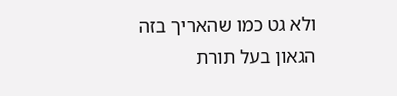ולא גט כמו שהאריך בזה הגאון בעל תורת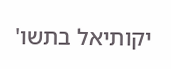יקותיאל בתשו'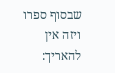שבסוף ספרו ויזה אין להאריך: